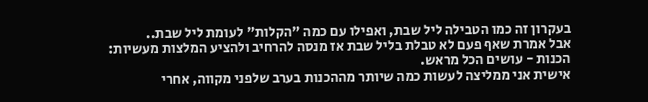בעקרון זה כמו הטבילה ליל שבת, ואפילו עם כמה "הקלות" לעומת ליל שבת..
אבל אמרת שאף פעם לא טבלת בליל שבת אז מנסה להרחיב ולהציע המלצות מעשיות:
הכנות - עושים הכל מראש.
אישית אני ממליצה לעשות כמה שיותר מההכנות בערב שלפני מקווה, אחרי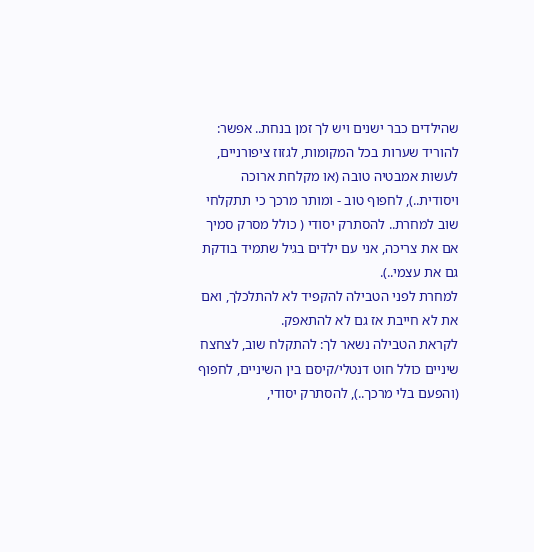שהילדים כבר ישנים ויש לך זמן בנחת.. אפשר: להוריד שערות בכל המקומות, לגזוז ציפורניים, לעשות אמבטיה טובה (או מקלחת ארוכה ויסודית..), לחפוף טוב - ומותר מרכך כי תתקלחי שוב למחרת.. להסתרק יסודי ( כולל מסרק סמיך אם את צריכה, אני עם ילדים בגיל שתמיד בודקת גם את עצמי..).
למחרת לפני הטבילה להקפיד לא להתלכלך, ואם את לא חייבת אז גם לא להתאפק.
לקראת הטבילה נשאר לך: להתקלח שוב, לצחצח שיניים כולל חוט דנטלי/קיסם בין השיניים, לחפוף (והפעם בלי מרכך..), להסתרק יסודי,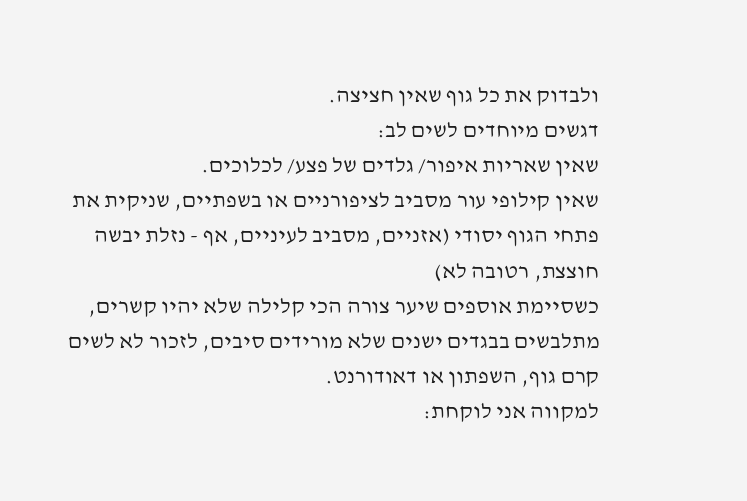ולבדוק את כל גוף שאין חציצה.
דגשים מיוחדים לשים לב:
שאין שאריות איפור/ גלדים של פצע/ לכלוכים.
שאין קילופי עור מסביב לציפורניים או בשפתיים, שניקית את פתחי הגוף יסודי (אזניים, מסביב לעיניים, אף - נזלת יבשה חוצצת, רטובה לא)
כשסיימת אוספים שיער צורה הכי קלילה שלא יהיו קשרים, מתלבשים בבגדים ישנים שלא מורידים סיבים, לזכור לא לשים קרם גוף, השפתון או דאודורנט.
למקווה אני לוקחת: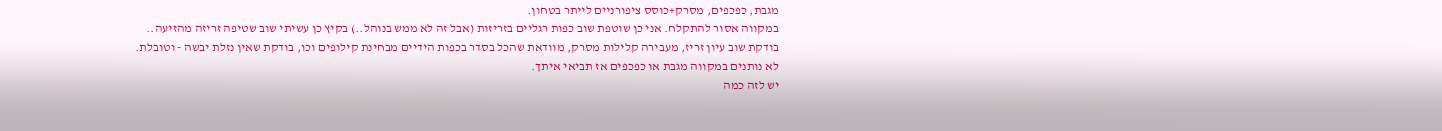מגבת, כפכפים, מסרק+כוסס ציפורניים לייתר בטחון.
במקווה אסור להתקלח. אני כן שוטפת שוב כפות רגליים בזריזות (אבל זה לא ממש בנוהל..) בקיץ כן עשיתי שוב שטיפה זריזה מהזיעה..
בודקת שוב עיון זריז, מעבירה קלילות מסרק, מוודאת שהכל בסדר בכפות הידיים מבחינת קילופים וכו, בודקת שאין נזלת יבשה - וטובלת.
לא נותנים במקווה מגבת או כפכפים אז תביאי איתך.
יש לזה כמה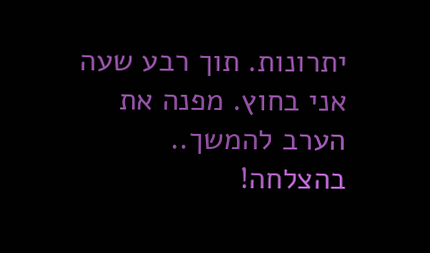יתרונות. תוך רבע שעה אני בחוץ. מפנה את הערב להמשך..
בהצלחה!